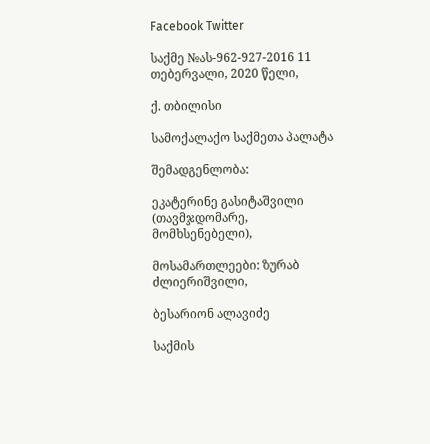Facebook Twitter

საქმე №ას-962-927-2016 11 თებერვალი, 2020 წელი,

ქ. თბილისი

სამოქალაქო საქმეთა პალატა

შემადგენლობა:

ეკატერინე გასიტაშვილი (თავმჯდომარე, მომხსენებელი),

მოსამართლეები: ზურაბ ძლიერიშვილი,

ბესარიონ ალავიძე

საქმის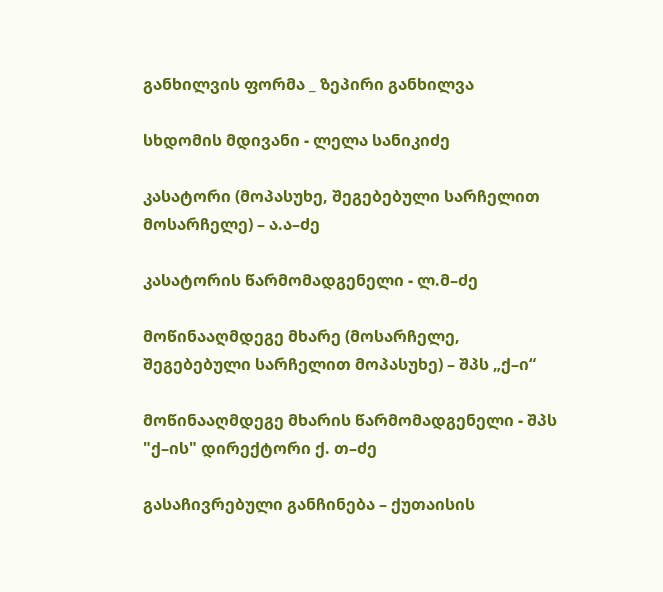განხილვის ფორმა _ ზეპირი განხილვა

სხდომის მდივანი - ლელა სანიკიძე

კასატორი (მოპასუხე, შეგებებული სარჩელით მოსარჩელე) – ა.ა–ძე

კასატორის წარმომადგენელი - ლ.მ–ძე

მოწინააღმდეგე მხარე (მოსარჩელე, შეგებებული სარჩელით მოპასუხე) – შპს „ქ–ი“

მოწინააღმდეგე მხარის წარმომადგენელი - შპს "ქ–ის" დირექტორი ქ. თ–ძე

გასაჩივრებული განჩინება – ქუთაისის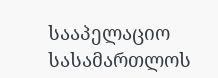სააპელაციო სასამართლოს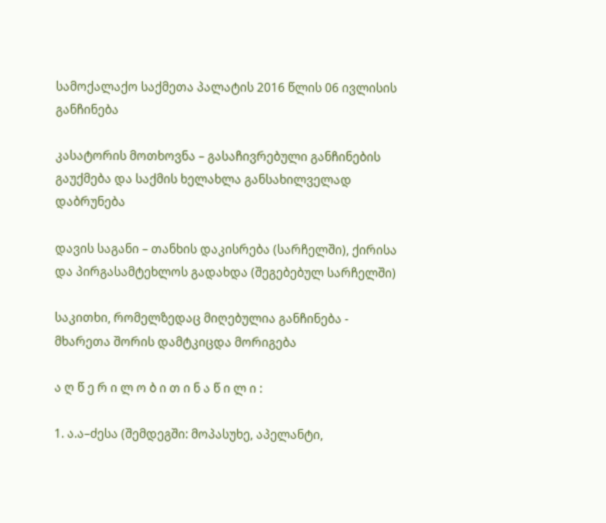სამოქალაქო საქმეთა პალატის 2016 წლის 06 ივლისის განჩინება

კასატორის მოთხოვნა – გასაჩივრებული განჩინების გაუქმება და საქმის ხელახლა განსახილველად დაბრუნება

დავის საგანი – თანხის დაკისრება (სარჩელში), ქირისა და პირგასამტეხლოს გადახდა (შეგებებულ სარჩელში)

საკითხი, რომელზედაც მიღებულია განჩინება - მხარეთა შორის დამტკიცდა მორიგება

ა ღ წ ე რ ი ლ ო ბ ი თ ი ნ ა წ ი ლ ი :

1. ა.ა–ძესა (შემდეგში: მოპასუხე, აპელანტი,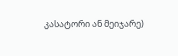კასატორი ან მეიჯარე)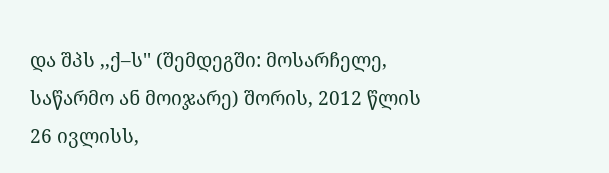და შპს ,,ქ–ს'' (შემდეგში: მოსარჩელე, საწარმო ან მოიჯარე) შორის, 2012 წლის 26 ივლისს,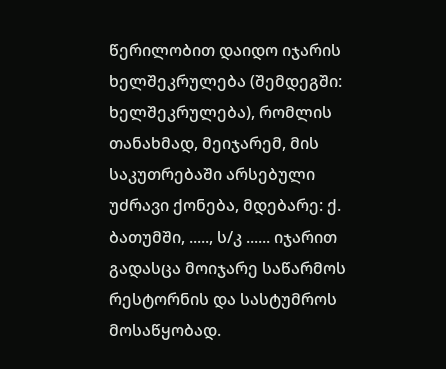წერილობით დაიდო იჯარის ხელშეკრულება (შემდეგში: ხელშეკრულება), რომლის თანახმად, მეიჯარემ, მის საკუთრებაში არსებული უძრავი ქონება, მდებარე: ქ. ბათუმში, ....., ს/კ ...... იჯარით გადასცა მოიჯარე საწარმოს რესტორნის და სასტუმროს მოსაწყობად.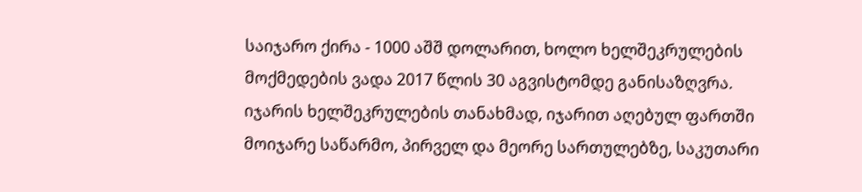საიჯარო ქირა - 1000 აშშ დოლარით, ხოლო ხელშეკრულების მოქმედების ვადა 2017 წლის 30 აგვისტომდე განისაზღვრა. იჯარის ხელშეკრულების თანახმად, იჯარით აღებულ ფართში მოიჯარე საწარმო, პირველ და მეორე სართულებზე, საკუთარი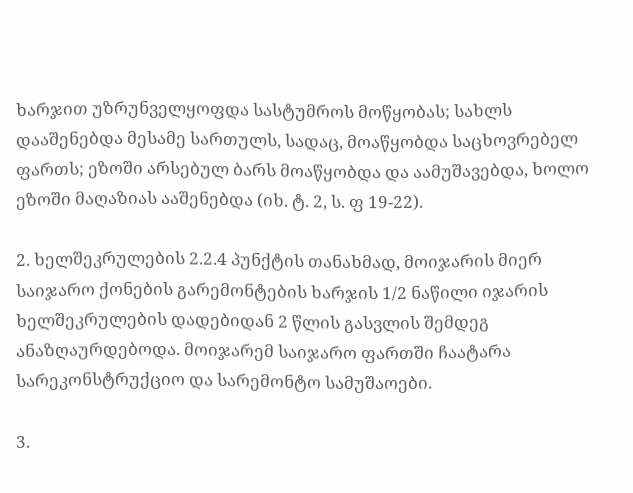ხარჯით უზრუნველყოფდა სასტუმროს მოწყობას; სახლს დააშენებდა მესამე სართულს, სადაც, მოაწყობდა საცხოვრებელ ფართს; ეზოში არსებულ ბარს მოაწყობდა და აამუშავებდა, ხოლო ეზოში მაღაზიას ააშენებდა (იხ. ტ. 2, ს. ფ 19-22).

2. ხელშეკრულების 2.2.4 პუნქტის თანახმად, მოიჯარის მიერ საიჯარო ქონების გარემონტების ხარჯის 1/2 ნაწილი იჯარის ხელშეკრულების დადებიდან 2 წლის გასვლის შემდეგ ანაზღაურდებოდა. მოიჯარემ საიჯარო ფართში ჩაატარა სარეკონსტრუქციო და სარემონტო სამუშაოები.

3.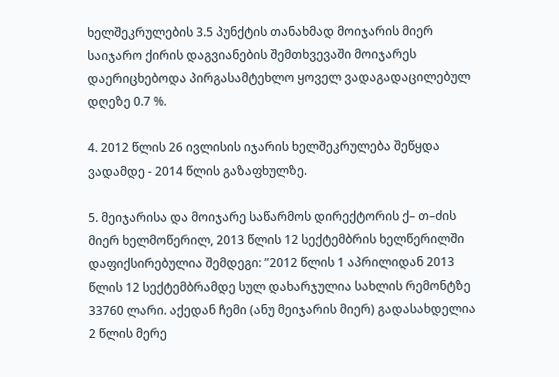ხელშეკრულების 3.5 პუნქტის თანახმად მოიჯარის მიერ საიჯარო ქირის დაგვიანების შემთხვევაში მოიჯარეს დაერიცხებოდა პირგასამტეხლო ყოველ ვადაგადაცილებულ დღეზე 0.7 %.

4. 2012 წლის 26 ივლისის იჯარის ხელშეკრულება შეწყდა ვადამდე - 2014 წლის გაზაფხულზე.

5. მეიჯარისა და მოიჯარე საწარმოს დირექტორის ქ– თ–ძის მიერ ხელმოწერილ, 2013 წლის 12 სექტემბრის ხელწერილში დაფიქსირებულია შემდეგი: ”2012 წლის 1 აპრილიდან 2013 წლის 12 სექტემბრამდე სულ დახარჯულია სახლის რემონტზე 33760 ლარი. აქედან ჩემი (ანუ მეიჯარის მიერ) გადასახდელია 2 წლის მერე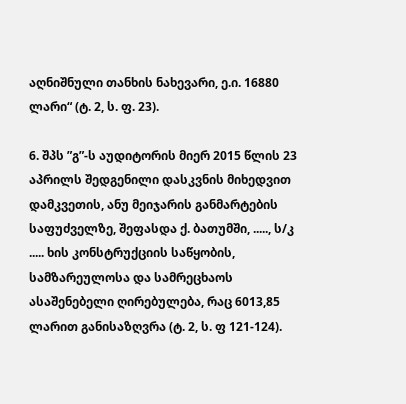აღნიშნული თანხის ნახევარი, ე.ი. 16880 ლარი“ (ტ. 2, ს. ფ. 23).

6. შპს ”გ”-ს აუდიტორის მიერ 2015 წლის 23 აპრილს შედგენილი დასკვნის მიხედვით დამკვეთის, ანუ მეიჯარის განმარტების საფუძველზე, შეფასდა ქ. ბათუმში, ....., ს/კ ..... ხის კონსტრუქციის საწყობის, სამზარეულოსა და სამრეცხაოს ასაშენებელი ღირებულება, რაც 6013,85 ლარით განისაზღვრა (ტ. 2, ს. ფ 121-124).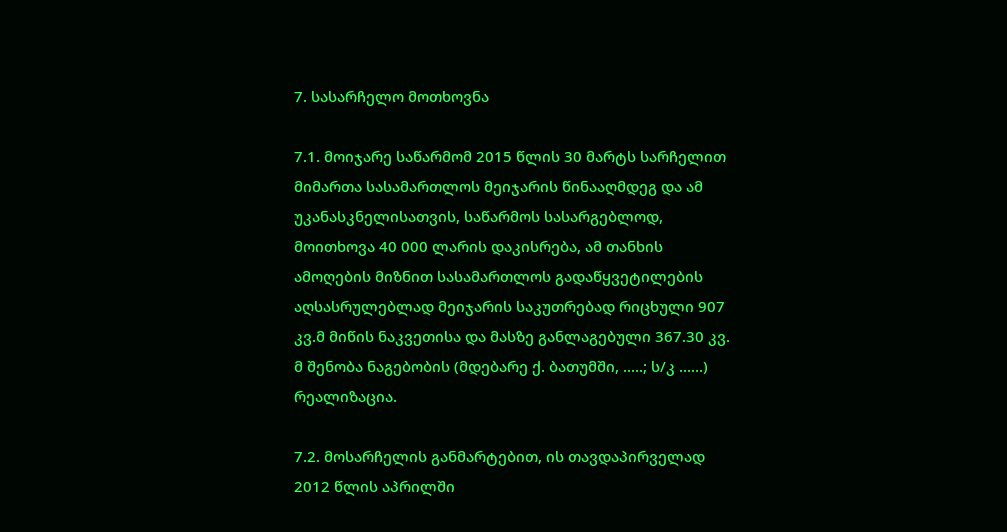7. სასარჩელო მოთხოვნა

7.1. მოიჯარე საწარმომ 2015 წლის 30 მარტს სარჩელით მიმართა სასამართლოს მეიჯარის წინააღმდეგ და ამ უკანასკნელისათვის, საწარმოს სასარგებლოდ, მოითხოვა 40 000 ლარის დაკისრება, ამ თანხის ამოღების მიზნით სასამართლოს გადაწყვეტილების აღსასრულებლად მეიჯარის საკუთრებად რიცხული 907 კვ.მ მიწის ნაკვეთისა და მასზე განლაგებული 367.30 კვ. მ შენობა ნაგებობის (მდებარე ქ. ბათუმში, .....; ს/კ ......) რეალიზაცია.

7.2. მოსარჩელის განმარტებით, ის თავდაპირველად 2012 წლის აპრილში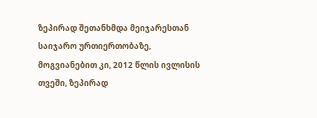ზეპირად შეთანხმდა მეიჯარესთან საიჯარო ურთიერთობაზე, მოგვიანებით კი, 2012 წლის ივლისის თვეში, ზეპირად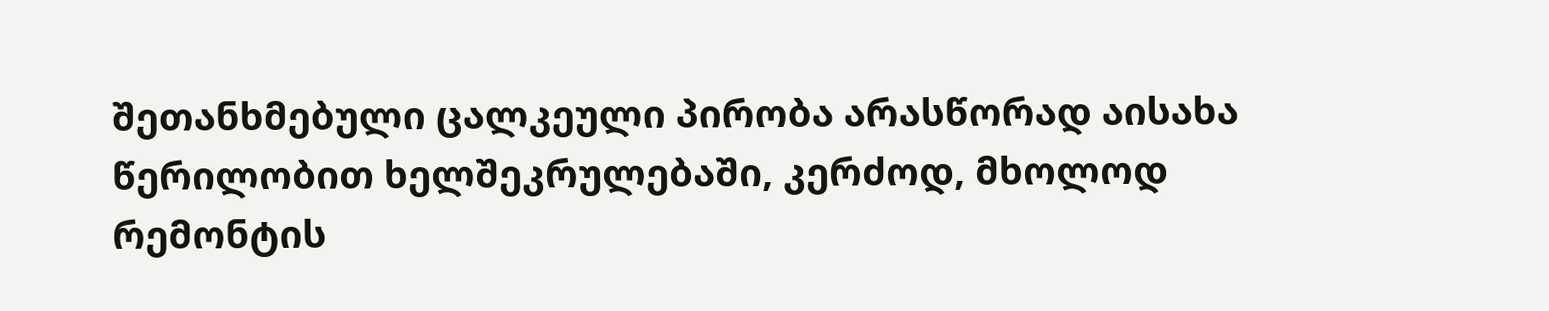შეთანხმებული ცალკეული პირობა არასწორად აისახა წერილობით ხელშეკრულებაში, კერძოდ, მხოლოდ რემონტის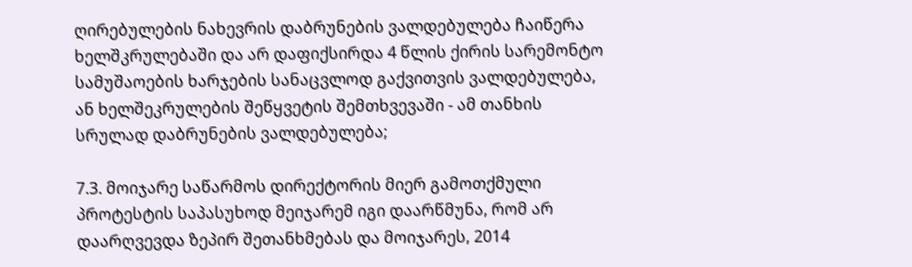ღირებულების ნახევრის დაბრუნების ვალდებულება ჩაიწერა ხელშკრულებაში და არ დაფიქსირდა 4 წლის ქირის სარემონტო სამუშაოების ხარჯების სანაცვლოდ გაქვითვის ვალდებულება, ან ხელშეკრულების შეწყვეტის შემთხვევაში - ამ თანხის სრულად დაბრუნების ვალდებულება;

7.3. მოიჯარე საწარმოს დირექტორის მიერ გამოთქმული პროტესტის საპასუხოდ მეიჯარემ იგი დაარწმუნა, რომ არ დაარღვევდა ზეპირ შეთანხმებას და მოიჯარეს, 2014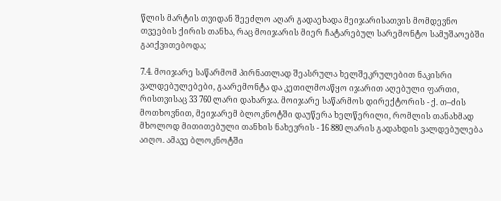წლის მარტის თვიდან შეეძლო აღარ გადაეხადა მეიჯარისათვის მომდევნო თვეების ქირის თანხა, რაც მოიჯარის მიერ ჩატარებულ სარემონტო სამუშაოებში გაიქვითებოდა;

7.4. მოიჯარე საწარმომ პირნათლად შეასრულა ხელშეკრულებით ნაკისრი ვალდებულებები, გაარემონტა და კეთილმოაწყო იჯარით აღებული ფართი, რისთვისაც 33 760 ლარი დახარჯა. მოიჯარე საწარმოს დირექტორის - ქ. თ–ძის მოთხოვნით, მეიჯარემ ბლოკნოტში დაუწერა ხელწერილი, რომლის თანახმად მხოლოდ მითითებული თანხის ნახევრის - 16 880 ლარის გადახდის ვალდებულება აიღო. ამავე ბლოკნოტში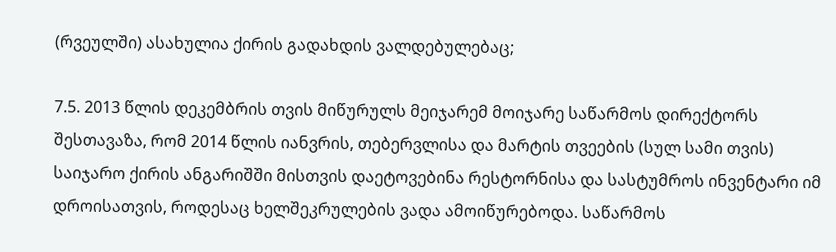(რვეულში) ასახულია ქირის გადახდის ვალდებულებაც;

7.5. 2013 წლის დეკემბრის თვის მიწურულს მეიჯარემ მოიჯარე საწარმოს დირექტორს შესთავაზა, რომ 2014 წლის იანვრის, თებერვლისა და მარტის თვეების (სულ სამი თვის) საიჯარო ქირის ანგარიშში მისთვის დაეტოვებინა რესტორნისა და სასტუმროს ინვენტარი იმ დროისათვის, როდესაც ხელშეკრულების ვადა ამოიწურებოდა. საწარმოს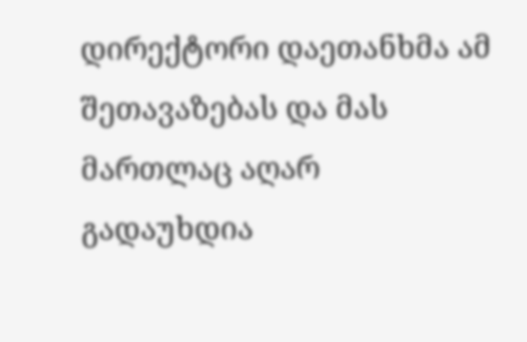დირექტორი დაეთანხმა ამ შეთავაზებას და მას მართლაც აღარ გადაუხდია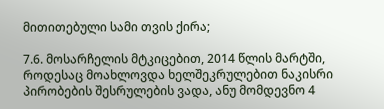მითითებული სამი თვის ქირა;

7.6. მოსარჩელის მტკიცებით, 2014 წლის მარტში, როდესაც მოახლოვდა ხელშეკრულებით ნაკისრი პირობების შესრულების ვადა, ანუ მომდევნო 4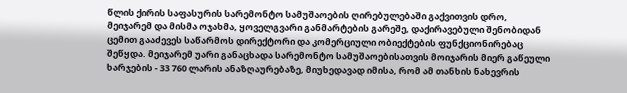წლის ქირის საფასურის სარემონტო სამუშაოების ღირებულებაში გაქვითვის დრო, მეიჯარემ და მისმა ოჯახმა, ყოველგვარი განმარტების გარეშე, დაქირავებული შენობიდან ცემით გააძევეს საწარმოს დირექტორი და კომერციული ობიექტების ფუნქციონირებაც შეწყდა. მეიჯარემ უარი განაცხადა სარემონტო სამუშაოებისათვის მოიჯარის მიერ გაწეული ხარჯების - 33 760 ლარის ანაზღაურებაზე, მიუხედავად იმისა, რომ ამ თანხის ნახევრის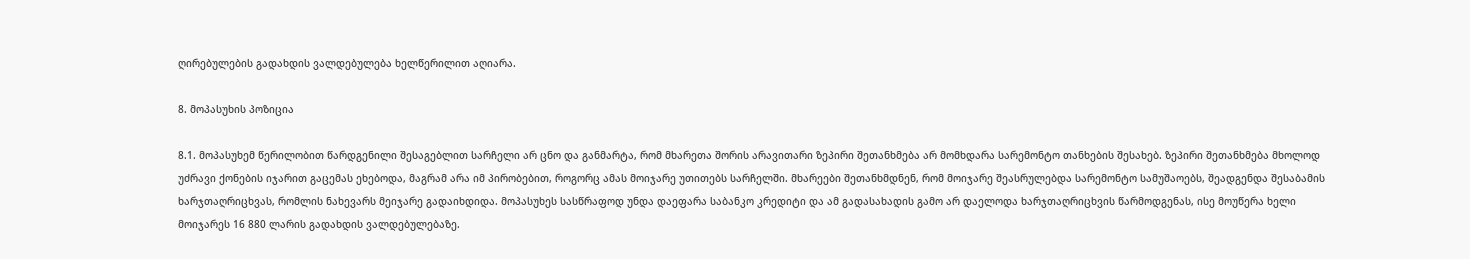ღირებულების გადახდის ვალდებულება ხელწერილით აღიარა.

8. მოპასუხის პოზიცია

8.1. მოპასუხემ წერილობით წარდგენილი შესაგებლით სარჩელი არ ცნო და განმარტა, რომ მხარეთა შორის არავითარი ზეპირი შეთანხმება არ მომხდარა სარემონტო თანხების შესახებ. ზეპირი შეთანხმება მხოლოდ უძრავი ქონების იჯარით გაცემას ეხებოდა, მაგრამ არა იმ პირობებით, როგორც ამას მოიჯარე უთითებს სარჩელში. მხარეები შეთანხმდნენ, რომ მოიჯარე შეასრულებდა სარემონტო სამუშაოებს, შეადგენდა შესაბამის ხარჯთაღრიცხვას, რომლის ნახევარს მეიჯარე გადაიხდიდა. მოპასუხეს სასწრაფოდ უნდა დაეფარა საბანკო კრედიტი და ამ გადასახადის გამო არ დაელოდა ხარჯთაღრიცხვის წარმოდგენას, ისე მოუწერა ხელი მოიჯარეს 16 880 ლარის გადახდის ვალდებულებაზე.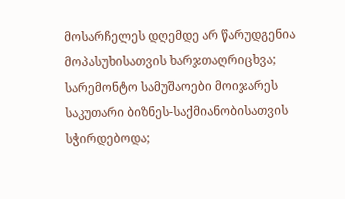მოსარჩელეს დღემდე არ წარუდგენია მოპასუხისათვის ხარჯთაღრიცხვა; სარემონტო სამუშაოები მოიჯარეს საკუთარი ბიზნეს-საქმიანობისათვის სჭირდებოდა;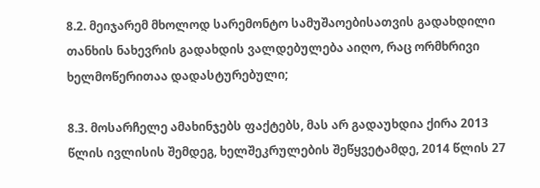8.2. მეიჯარემ მხოლოდ სარემონტო სამუშაოებისათვის გადახდილი თანხის ნახევრის გადახდის ვალდებულება აიღო, რაც ორმხრივი ხელმოწერითაა დადასტურებული;

8.3. მოსარჩელე ამახინჯებს ფაქტებს, მას არ გადაუხდია ქირა 2013 წლის ივლისის შემდეგ, ხელშეკრულების შეწყვეტამდე, 2014 წლის 27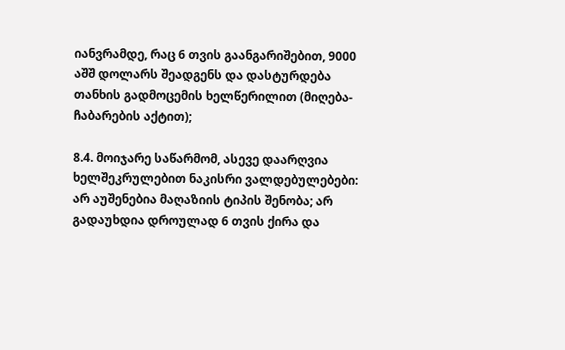იანვრამდე, რაც 6 თვის გაანგარიშებით, 9000 აშშ დოლარს შეადგენს და დასტურდება თანხის გადმოცემის ხელწერილით (მიღება-ჩაბარების აქტით);

8.4. მოიჯარე საწარმომ, ასევე დაარღვია ხელშეკრულებით ნაკისრი ვალდებულებები: არ აუშენებია მაღაზიის ტიპის შენობა; არ გადაუხდია დროულად 6 თვის ქირა და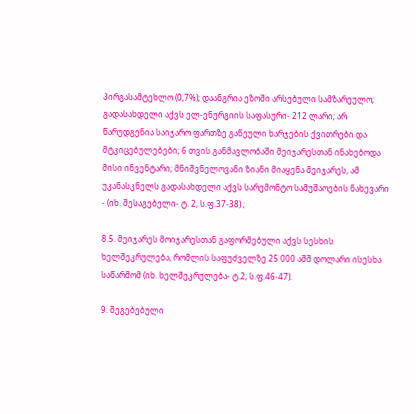პირგასამტეხლო (0,7%); დაანგრია ეზოში არსებული სამზარეულო; გადასახდელი აქვს ელ-ენერგიის საფასური- 212 ლარი; არ წარუდგენია საიჯარო ფართზე გაწეული ხარჯების ქვითრები და მტკიცებულებები; 6 თვის განმავლობაში მეიჯარესთან ინახებოდა მისი ინვენტარი; მნიშვნელოვანი ზიანი მიაყენა მეიჯარეს, ამ უკანასკნელს გადასახდელი აქვს სარემონტო სამუშაოების ნახევარი - (იხ. შესაგებელი- ტ. 2, ს.ფ.37-38) ;

8.5. მეიჯარეს მოიჯარესთან გაფორმებული აქვს სესხის ხელშეკრულება, რომლის საფუძველზე 25 000 აშშ დოლარი ისესხა საწარმომ (იხ. ხელშეკრულება- ტ.2, ს.ფ.46-47).

9. შეგებებული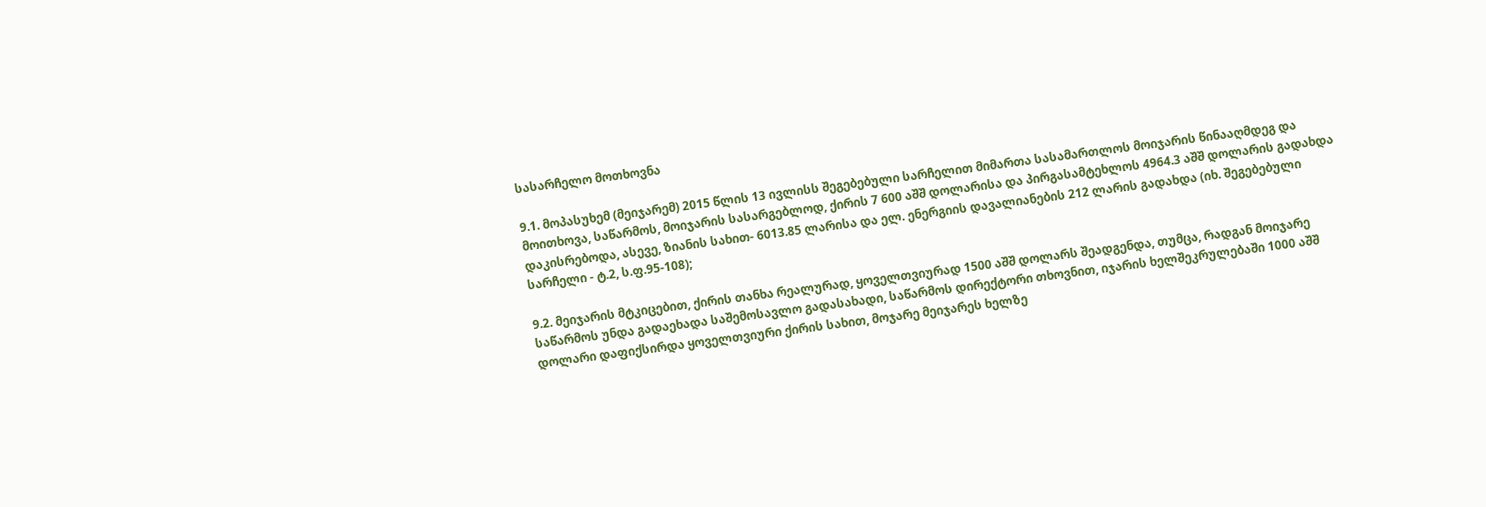სასარჩელო მოთხოვნა

9.1. მოპასუხემ (მეიჯარემ) 2015 წლის 13 ივლისს შეგებებული სარჩელით მიმართა სასამართლოს მოიჯარის წინააღმდეგ და მოითხოვა, საწარმოს, მოიჯარის სასარგებლოდ, ქირის 7 600 აშშ დოლარისა და პირგასამტეხლოს 4964.3 აშშ დოლარის გადახდა დაკისრებოდა, ასევე, ზიანის სახით- 6013.85 ლარისა და ელ. ენერგიის დავალიანების 212 ლარის გადახდა (იხ. შეგებებული სარჩელი - ტ.2, ს.ფ.95-108);

9.2. მეიჯარის მტკიცებით, ქირის თანხა რეალურად, ყოველთვიურად 1500 აშშ დოლარს შეადგენდა, თუმცა, რადგან მოიჯარე საწარმოს უნდა გადაეხადა საშემოსავლო გადასახადი, საწარმოს დირექტორი თხოვნით, იჯარის ხელშეკრულებაში 1000 აშშ დოლარი დაფიქსირდა ყოველთვიური ქირის სახით, მოჯარე მეიჯარეს ხელზე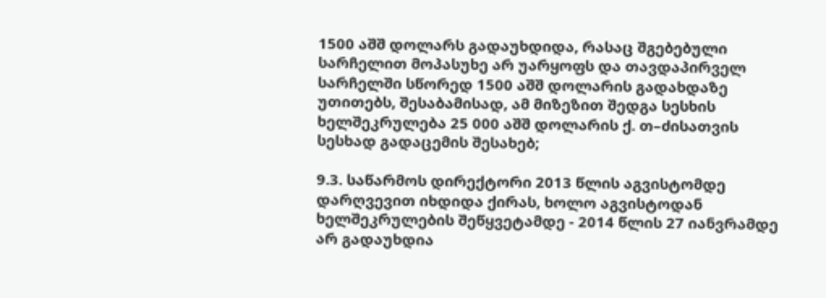1500 აშშ დოლარს გადაუხდიდა, რასაც შგებებული სარჩელით მოპასუხე არ უარყოფს და თავდაპირველ სარჩელში სწორედ 1500 აშშ დოლარის გადახდაზე უთითებს, შესაბამისად, ამ მიზეზით შედგა სესხის ხელშეკრულება 25 000 აშშ დოლარის ქ. თ–ძისათვის სესხად გადაცემის შესახებ;

9.3. საწარმოს დირექტორი 2013 წლის აგვისტომდე დარღვევით იხდიდა ქირას, ხოლო აგვისტოდან ხელშეკრულების შეწყვეტამდე - 2014 წლის 27 იანვრამდე არ გადაუხდია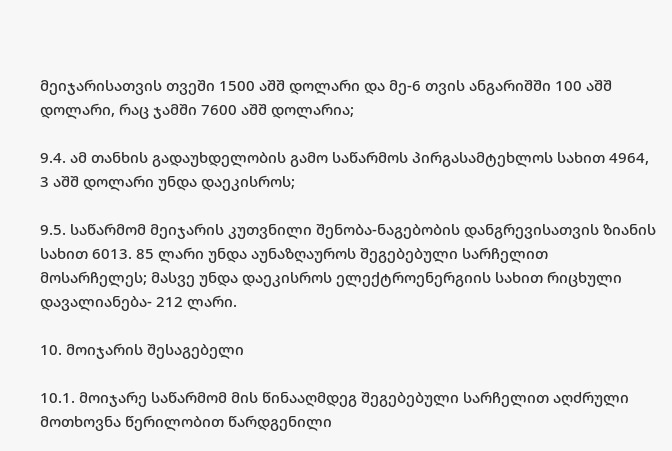მეიჯარისათვის თვეში 1500 აშშ დოლარი და მე-6 თვის ანგარიშში 100 აშშ დოლარი, რაც ჯამში 7600 აშშ დოლარია;

9.4. ამ თანხის გადაუხდელობის გამო საწარმოს პირგასამტეხლოს სახით 4964, 3 აშშ დოლარი უნდა დაეკისროს;

9.5. საწარმომ მეიჯარის კუთვნილი შენობა-ნაგებობის დანგრევისათვის ზიანის სახით 6013. 85 ლარი უნდა აუნაზღაუროს შეგებებული სარჩელით მოსარჩელეს; მასვე უნდა დაეკისროს ელექტროენერგიის სახით რიცხული დავალიანება- 212 ლარი.

10. მოიჯარის შესაგებელი

10.1. მოიჯარე საწარმომ მის წინააღმდეგ შეგებებული სარჩელით აღძრული მოთხოვნა წერილობით წარდგენილი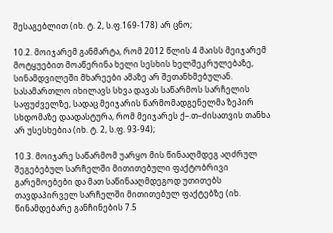შესაგებლით (იხ. ტ. 2, ს.ფ.169-178) არ ცნო;

10.2. მოიჯარემ განმარტა, რომ 2012 წლის 4 მაისს მეიჯარემ მოტყუებით მოაწერინა ხელი სესხის ხელშეკრულებაზე, სინამდვილეში მხარეები ამაზე არ შეთანხმებულან. სასამართლო იხილავს სხვა დავას საწარმოს სარჩელის საფუძველზე, სადაც მეიჯარის წარმომადგენელმა ზეპირ სხდომაზე დაადასტურა, რომ მეიჯარეს ქ–.თ–ძისათვის თანხა არ უსესხებია (იხ. ტ. 2, ს.ფ. 93-94);

10.3. მოიჯარე საწარმომ უარყო მის წინააღმდეგ აღძრულ შეგებებულ სარჩელში მითითებული ფაქტობრივი გარემოებები და მათ საწინააღმდეგოდ უთითებს თავდაპირველ სარჩელში მითითებულ ფაქტებზე (იხ. წინამდებარე განჩინების 7.5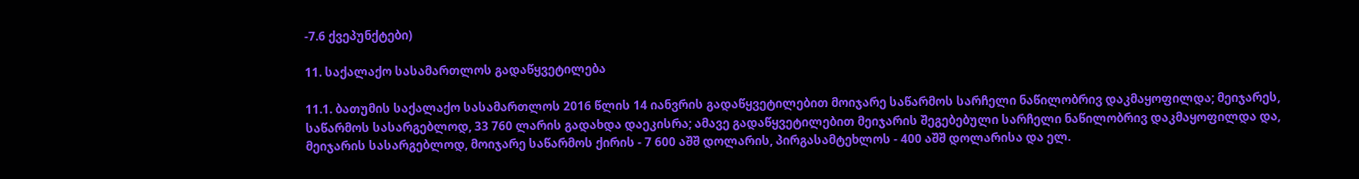-7.6 ქვეპუნქტები)

11. საქალაქო სასამართლოს გადაწყვეტილება

11.1. ბათუმის საქალაქო სასამართლოს 2016 წლის 14 იანვრის გადაწყვეტილებით მოიჯარე საწარმოს სარჩელი ნაწილობრივ დაკმაყოფილდა; მეიჯარეს, საწარმოს სასარგებლოდ, 33 760 ლარის გადახდა დაეკისრა; ამავე გადაწყვეტილებით მეიჯარის შეგებებული სარჩელი ნაწილობრივ დაკმაყოფილდა და, მეიჯარის სასარგებლოდ, მოიჯარე საწარმოს ქირის - 7 600 აშშ დოლარის, პირგასამტეხლოს - 400 აშშ დოლარისა და ელ.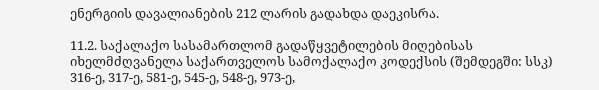ენერგიის დავალიანების 212 ლარის გადახდა დაეკისრა.

11.2. საქალაქო სასამართლომ გადაწყვეტილების მიღებისას იხელმძღვანელა საქართველოს სამოქალაქო კოდექსის (შემდეგში: სსკ) 316-ე, 317-ე, 581-ე, 545-ე, 548-ე, 973-ე,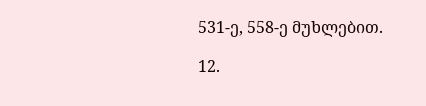531-ე, 558-ე მუხლებით.

12.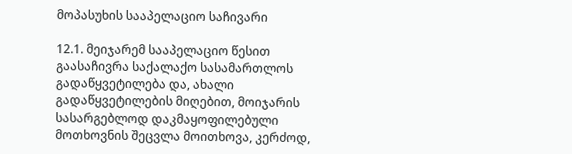მოპასუხის სააპელაციო საჩივარი

12.1. მეიჯარემ სააპელაციო წესით გაასაჩივრა საქალაქო სასამართლოს გადაწყვეტილება და, ახალი გადაწყვეტილების მიღებით, მოიჯარის სასარგებლოდ დაკმაყოფილებული მოთხოვნის შეცვლა მოითხოვა, კერძოდ,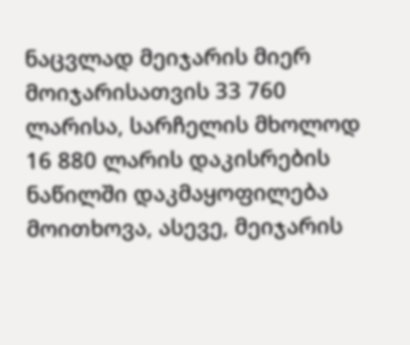ნაცვლად მეიჯარის მიერ მოიჯარისათვის 33 760 ლარისა, სარჩელის მხოლოდ 16 880 ლარის დაკისრების ნაწილში დაკმაყოფილება მოითხოვა, ასევე, მეიჯარის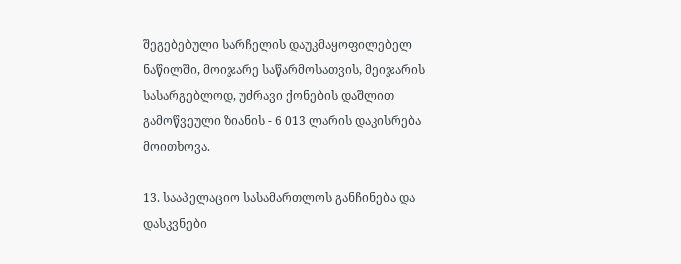შეგებებული სარჩელის დაუკმაყოფილებელ ნაწილში, მოიჯარე საწარმოსათვის, მეიჯარის სასარგებლოდ, უძრავი ქონების დაშლით გამოწვეული ზიანის - 6 013 ლარის დაკისრება მოითხოვა.

13. სააპელაციო სასამართლოს განჩინება და დასკვნები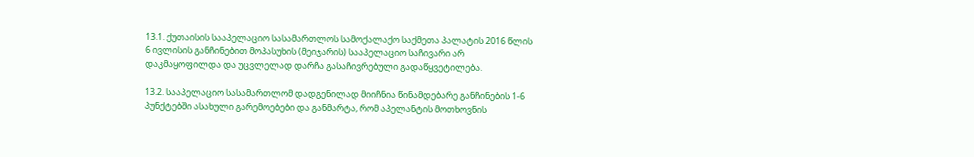13.1. ქუთაისის სააპელაციო სასამართლოს სამოქალაქო საქმეთა პალატის 2016 წლის 6 ივლისის განჩინებით მოპასუხის (მეიჯარის) სააპელაციო საჩივარი არ დაკმაყოფილდა და უცვლელად დარჩა გასაჩივრებული გადაწყვეტილება.

13.2. სააპელაციო სასამართლომ დადგენილად მიიჩნია წინამდებარე განჩინების 1-6 პუნქტებში ასახული გარემოებები და განმარტა, რომ აპელანტის მოთხოვნის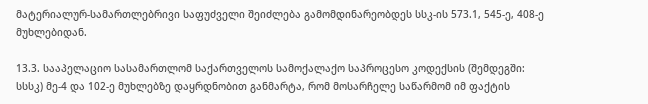მატერიალურ-სამართლებრივი საფუძველი შეიძლება გამომდინარეობდეს სსკ-ის 573.1, 545-ე, 408-ე მუხლებიდან.

13.3. სააპელაციო სასამართლომ საქართველოს სამოქალაქო საპროცესო კოდექსის (შემდეგში: სსსკ) მე-4 და 102-ე მუხლებზე დაყრდნობით განმარტა, რომ მოსარჩელე საწარმომ იმ ფაქტის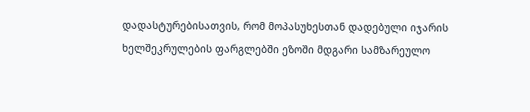დადასტურებისათვის, რომ მოპასუხესთან დადებული იჯარის ხელშეკრულების ფარგლებში ეზოში მდგარი სამზარეულო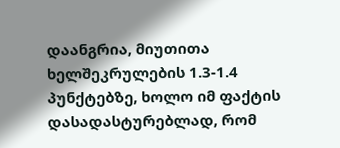დაანგრია, მიუთითა ხელშეკრულების 1.3-1.4 პუნქტებზე, ხოლო იმ ფაქტის დასადასტურებლად, რომ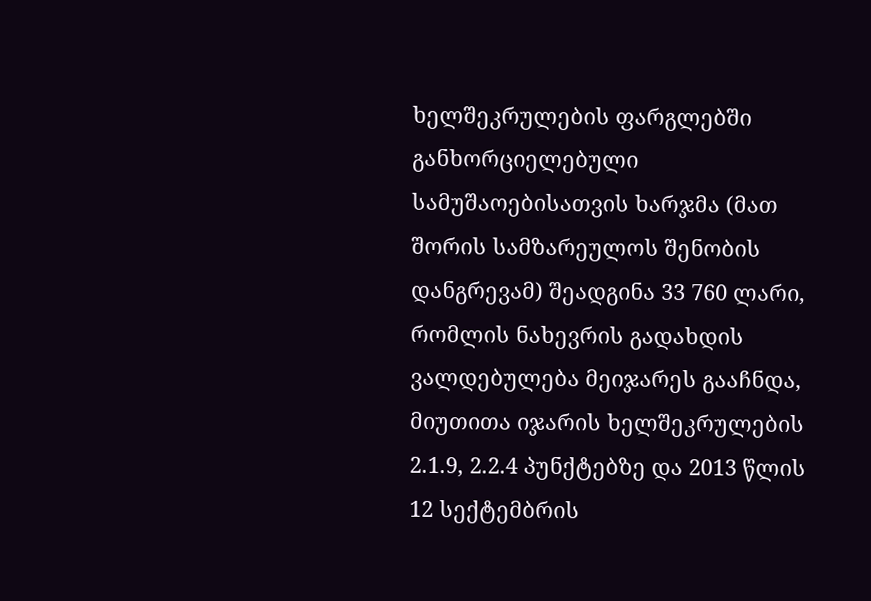ხელშეკრულების ფარგლებში განხორციელებული სამუშაოებისათვის ხარჯმა (მათ შორის სამზარეულოს შენობის დანგრევამ) შეადგინა 33 760 ლარი, რომლის ნახევრის გადახდის ვალდებულება მეიჯარეს გააჩნდა, მიუთითა იჯარის ხელშეკრულების 2.1.9, 2.2.4 პუნქტებზე და 2013 წლის 12 სექტემბრის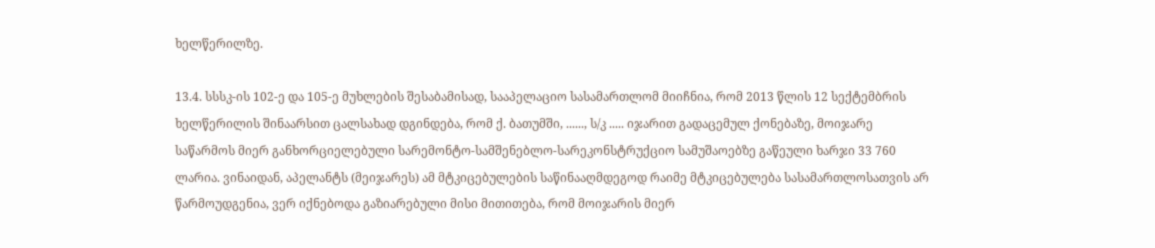ხელწერილზე.

13.4. სსსკ-ის 102-ე და 105-ე მუხლების შესაბამისად, სააპელაციო სასამართლომ მიიჩნია, რომ 2013 წლის 12 სექტემბრის ხელწერილის შინაარსით ცალსახად დგინდება, რომ ქ. ბათუმში, ......, ს/კ ..... იჯარით გადაცემულ ქონებაზე, მოიჯარე საწარმოს მიერ განხორციელებული სარემონტო-სამშენებლო-სარეკონსტრუქციო სამუშაოებზე გაწეული ხარჯი 33 760 ლარია. ვინაიდან, აპელანტს (მეიჯარეს) ამ მტკიცებულების საწინააღმდეგოდ რაიმე მტკიცებულება სასამართლოსათვის არ წარმოუდგენია, ვერ იქნებოდა გაზიარებული მისი მითითება, რომ მოიჯარის მიერ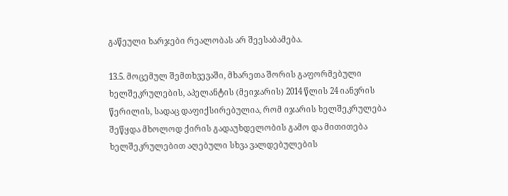გაწეული ხარჯები რეალობას არ შეესაბამება.

13.5. მოცემულ შემთხვევაში, მხარეთა შორის გაფორმებული ხელშეკრულების, აპელანტის (მეიჯარის) 2014 წლის 24 იანვრის წერილის, სადაც დაფიქსირებულია, რომ იჯარის ხელშეკრულება შეწყდა მხოლოდ ქირის გადაუხდელობის გამო და მითითება ხელშეკრულებით აღებული სხვა ვალდებულების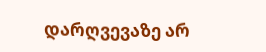დარღვევაზე არ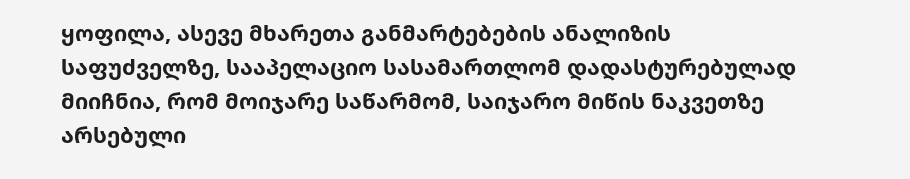ყოფილა, ასევე მხარეთა განმარტებების ანალიზის საფუძველზე, სააპელაციო სასამართლომ დადასტურებულად მიიჩნია, რომ მოიჯარე საწარმომ, საიჯარო მიწის ნაკვეთზე არსებული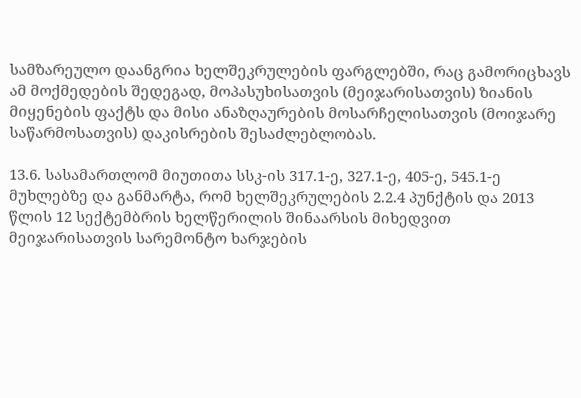სამზარეულო დაანგრია ხელშეკრულების ფარგლებში, რაც გამორიცხავს ამ მოქმედების შედეგად, მოპასუხისათვის (მეიჯარისათვის) ზიანის მიყენების ფაქტს და მისი ანაზღაურების მოსარჩელისათვის (მოიჯარე საწარმოსათვის) დაკისრების შესაძლებლობას.

13.6. სასამართლომ მიუთითა სსკ-ის 317.1-ე, 327.1-ე, 405-ე, 545.1-ე მუხლებზე და განმარტა, რომ ხელშეკრულების 2.2.4 პუნქტის და 2013 წლის 12 სექტემბრის ხელწერილის შინაარსის მიხედვით მეიჯარისათვის სარემონტო ხარჯების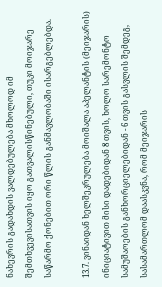ნახევრის გადახდის ვალდებულება მხოლოდ იმ შემთხვევისათვის იყო გათვალისწინებული, თუკი მოიჯარე საწარმო ქონებით ორი წლის განმავლობაში ისარგებლებდა.

13.7. ვინაიდან ხელშეკრულება მოიშალა აპელანტის (მეიჯარის) ინიციატივით მისი დადებიდან 8 თვის, ხოლო სარემონტო სამუშაოების განხორციელებიდან - 6 თვის გასვლის შემდეგ, სასამართლომ დაასკვნა, რომ მეიჯარის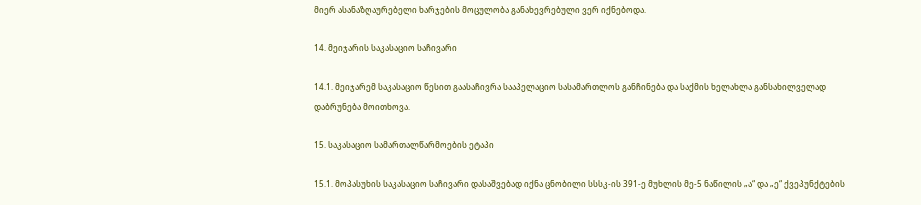მიერ ასანაზღაურებელი ხარჯების მოცულობა განახევრებული ვერ იქნებოდა.

14. მეიჯარის საკასაციო საჩივარი

14.1. მეიჯარემ საკასაციო წესით გაასაჩივრა სააპელაციო სასამართლოს განჩინება და საქმის ხელახლა განსახილველად დაბრუნება მოითხოვა.

15. საკასაციო სამართალწარმოების ეტაპი

15.1. მოპასუხის საკასაციო საჩივარი დასაშვებად იქნა ცნობილი სსსკ-ის 391-ე მუხლის მე-5 ნაწილის „ა“ და „ე“ ქვეპუნქტების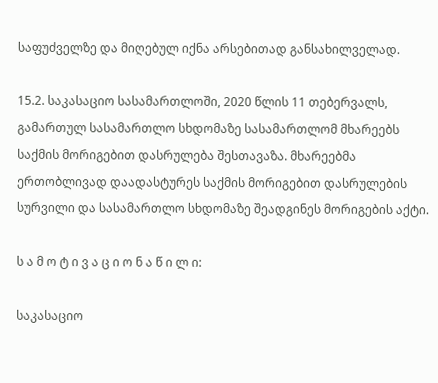საფუძველზე და მიღებულ იქნა არსებითად განსახილველად.

15.2. საკასაციო სასამართლოში, 2020 წლის 11 თებერვალს, გამართულ სასამართლო სხდომაზე სასამართლომ მხარეებს საქმის მორიგებით დასრულება შესთავაზა. მხარეებმა ერთობლივად დაადასტურეს საქმის მორიგებით დასრულების სურვილი და სასამართლო სხდომაზე შეადგინეს მორიგების აქტი.

ს ა მ ო ტ ი ვ ა ც ი ო ნ ა წ ი ლ ი:

საკასაციო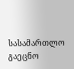სასამართლო გაეცნო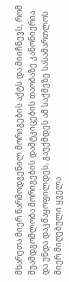მხარეთა მიერ წარმოდგენილ მორიგების აქტს და მიიჩნევს, რომ შუამდგომლობა მორიგების დამტკიცების თაობაზე კანონიერია და უნდა დაკმაყოფილდეს, გაუქმდეს ამ საქმეზე სასამართლოს მიერ მიღებული ყველა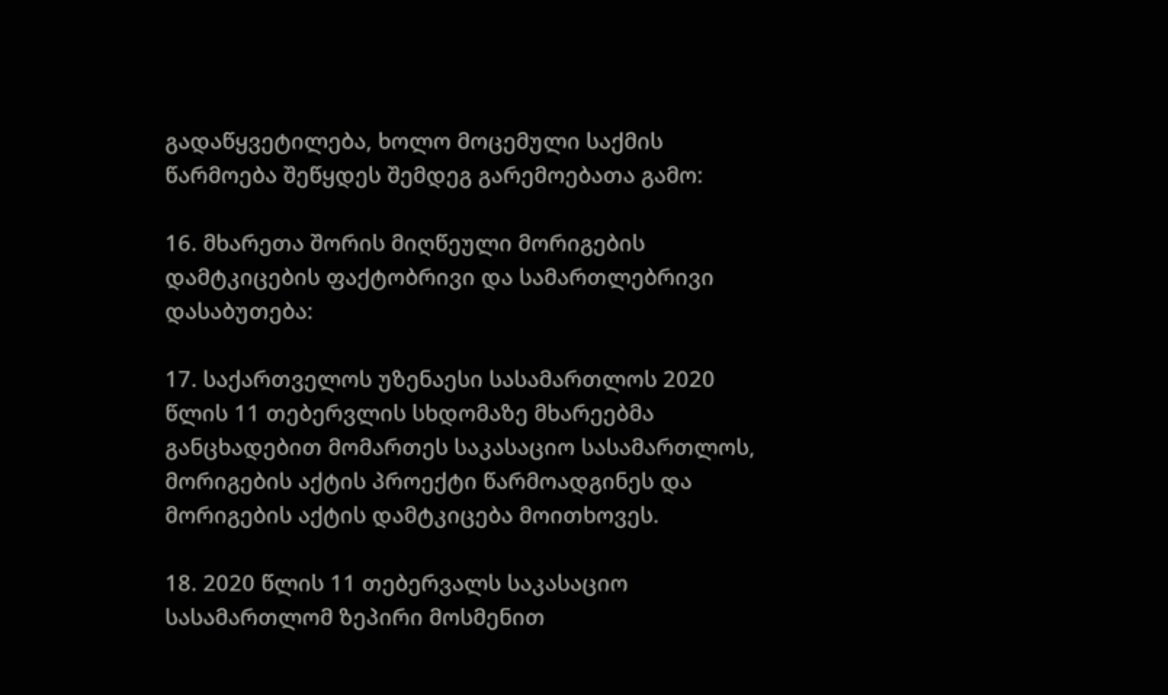გადაწყვეტილება, ხოლო მოცემული საქმის წარმოება შეწყდეს შემდეგ გარემოებათა გამო:

16. მხარეთა შორის მიღწეული მორიგების დამტკიცების ფაქტობრივი და სამართლებრივი დასაბუთება:

17. საქართველოს უზენაესი სასამართლოს 2020 წლის 11 თებერვლის სხდომაზე მხარეებმა განცხადებით მომართეს საკასაციო სასამართლოს, მორიგების აქტის პროექტი წარმოადგინეს და მორიგების აქტის დამტკიცება მოითხოვეს.

18. 2020 წლის 11 თებერვალს საკასაციო სასამართლომ ზეპირი მოსმენით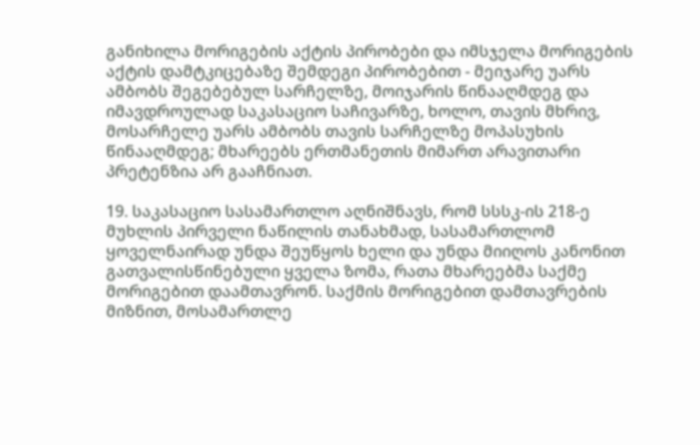განიხილა მორიგების აქტის პირობები და იმსჯელა მორიგების აქტის დამტკიცებაზე შემდეგი პირობებით - მეიჯარე უარს ამბობს შეგებებულ სარჩელზე, მოიჯარის წინააღმდეგ და იმავდროულად საკასაციო საჩივარზე, ხოლო, თავის მხრივ, მოსარჩელე უარს ამბობს თავის სარჩელზე მოპასუხის წინააღმდეგ; მხარეებს ერთმანეთის მიმართ არავითარი პრეტენზია არ გააჩნიათ.

19. საკასაციო სასამართლო აღნიშნავს, რომ სსსკ-ის 218-ე მუხლის პირველი ნაწილის თანახმად, სასამართლომ ყოველნაირად უნდა შეუწყოს ხელი და უნდა მიიღოს კანონით გათვალისწინებული ყველა ზომა, რათა მხარეებმა საქმე მორიგებით დაამთავრონ. საქმის მორიგებით დამთავრების მიზნით, მოსამართლე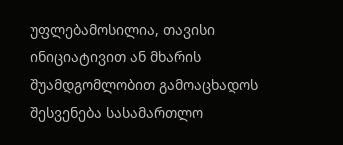უფლებამოსილია, თავისი ინიციატივით ან მხარის შუამდგომლობით გამოაცხადოს შესვენება სასამართლო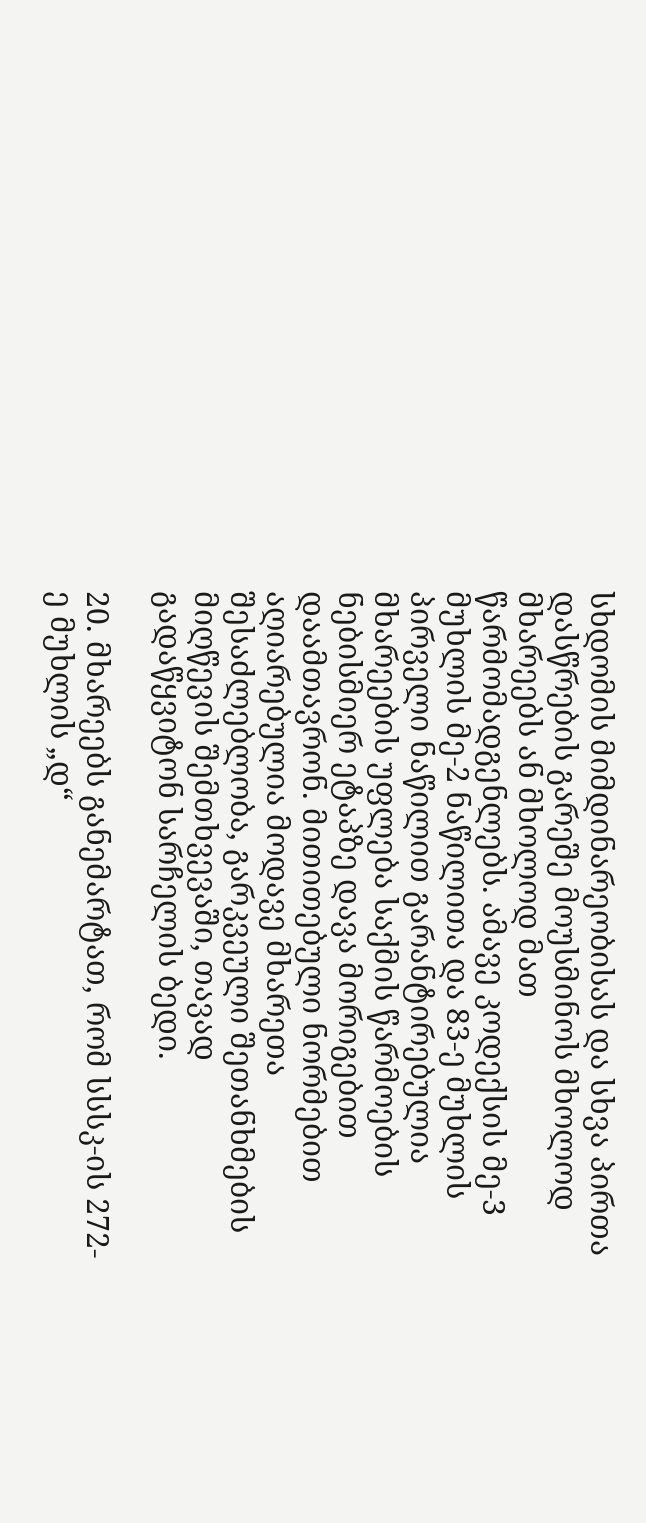სხდომის მიმდინარეობისას და სხვა პირთა დასწრების გარეშე მოუსმინოს მხოლოდ მხარეებს ან მხოლოდ მათ წარმომადგენლებს. ამავე კოდექსის მე-3 მუხლის მე-2 ნაწილითა და 83-ე მუხლის პირველი ნაწილით გარანტირებულია მხარეების უფლება საქმის წარმოების ნებისმიერ ეტაპზე დავა მორიგებით დაამთავრონ. მითითებული ნორმებით აღიარებულია მოდავე მხარეთა შესაძლებლობა, გარკვეული შეთანხმების მიღწევის შემთხვევაში, თავად გადაწყვიტონ სარჩელის ბედი.

20. მხარეებს განემარტათ, რომ სსსკ-ის 272-ე მუხლის „დ“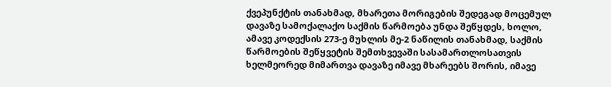ქვეპუნქტის თანახმად, მხარეთა მორიგების შედეგად მოცემულ დავაზე სამოქალაქო საქმის წარმოება უნდა შეწყდეს, ხოლო, ამავე კოდექსის 273-ე მუხლის მე-2 ნაწილის თანახმად, საქმის წარმოების შეწყვეტის შემთხვევაში სასამართლოსათვის ხელმეორედ მიმართვა დავაზე იმავე მხარეებს შორის, იმავე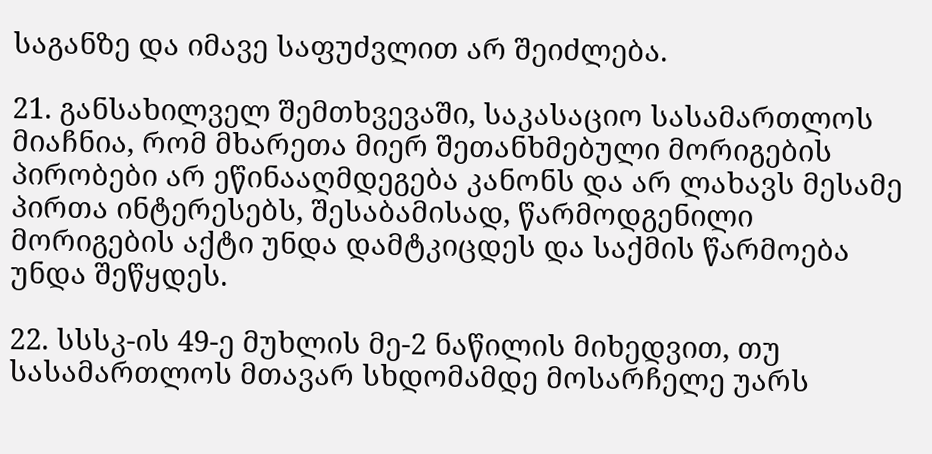საგანზე და იმავე საფუძვლით არ შეიძლება.

21. განსახილველ შემთხვევაში, საკასაციო სასამართლოს მიაჩნია, რომ მხარეთა მიერ შეთანხმებული მორიგების პირობები არ ეწინააღმდეგება კანონს და არ ლახავს მესამე პირთა ინტერესებს, შესაბამისად, წარმოდგენილი მორიგების აქტი უნდა დამტკიცდეს და საქმის წარმოება უნდა შეწყდეს.

22. სსსკ-ის 49-ე მუხლის მე-2 ნაწილის მიხედვით, თუ სასამართლოს მთავარ სხდომამდე მოსარჩელე უარს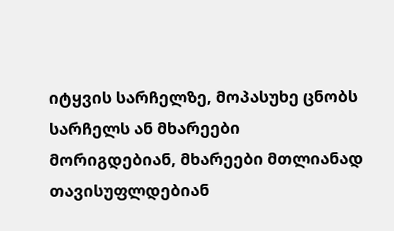იტყვის სარჩელზე, მოპასუხე ცნობს სარჩელს ან მხარეები მორიგდებიან, მხარეები მთლიანად თავისუფლდებიან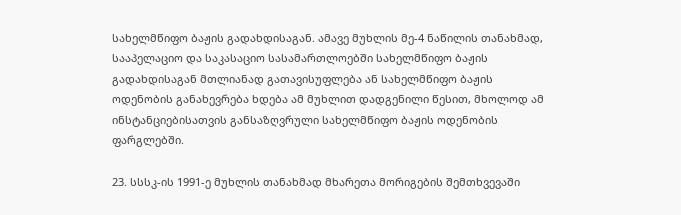სახელმწიფო ბაჟის გადახდისაგან. ამავე მუხლის მე-4 ნაწილის თანახმად, სააპელაციო და საკასაციო სასამართლოებში სახელმწიფო ბაჟის გადახდისაგან მთლიანად გათავისუფლება ან სახელმწიფო ბაჟის ოდენობის განახევრება ხდება ამ მუხლით დადგენილი წესით, მხოლოდ ამ ინსტანციებისათვის განსაზღვრული სახელმწიფო ბაჟის ოდენობის ფარგლებში.

23. სსსკ-ის 1991-ე მუხლის თანახმად მხარეთა მორიგების შემთხვევაში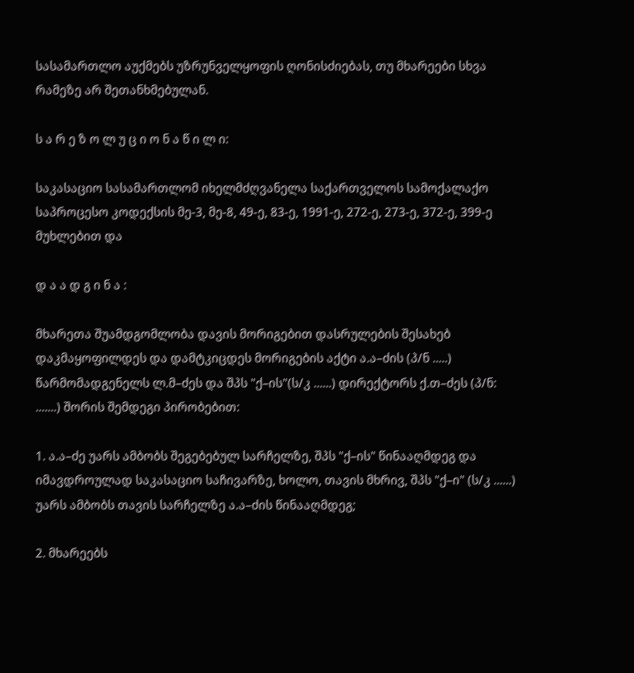სასამართლო აუქმებს უზრუნველყოფის ღონისძიებას, თუ მხარეები სხვა რამეზე არ შეთანხმებულან.

ს ა რ ე ზ ო ლ უ ც ი ო ნ ა წ ი ლ ი:

საკასაციო სასამართლომ იხელმძღვანელა საქართველოს სამოქალაქო საპროცესო კოდექსის მე-3, მე-8, 49-ე, 83-ე, 1991-ე, 272-ე, 273-ე, 372-ე, 399-ე მუხლებით და

დ ა ა დ გ ი ნ ა :

მხარეთა შუამდგომლობა დავის მორიგებით დასრულების შესახებ დაკმაყოფილდეს და დამტკიცდეს მორიგების აქტი ა.ა–ძის (პ/ნ .....) წარმომადგენელს ლ.მ–ძეს და შპს "ქ–ის"(ს/კ ......) დირექტორს ქ.თ–ძეს (პ/ნ: .......) შორის შემდეგი პირობებით:

1. ა.ა–ძე უარს ამბობს შეგებებულ სარჩელზე, შპს "ქ–ის" წინააღმდეგ და იმავდროულად საკასაციო საჩივარზე, ხოლო, თავის მხრივ, შპს "ქ–ი" (ს/კ ......) უარს ამბობს თავის სარჩელზე ა.ა–ძის წინააღმდეგ;

2. მხარეებს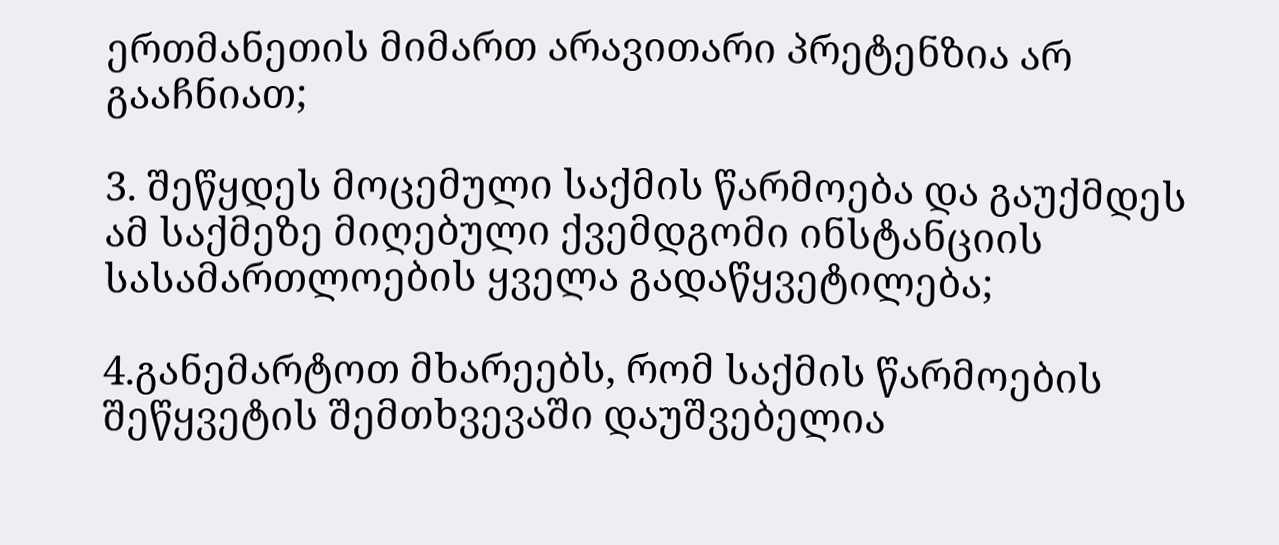ერთმანეთის მიმართ არავითარი პრეტენზია არ გააჩნიათ;

3. შეწყდეს მოცემული საქმის წარმოება და გაუქმდეს ამ საქმეზე მიღებული ქვემდგომი ინსტანციის სასამართლოების ყველა გადაწყვეტილება;

4.განემარტოთ მხარეებს, რომ საქმის წარმოების შეწყვეტის შემთხვევაში დაუშვებელია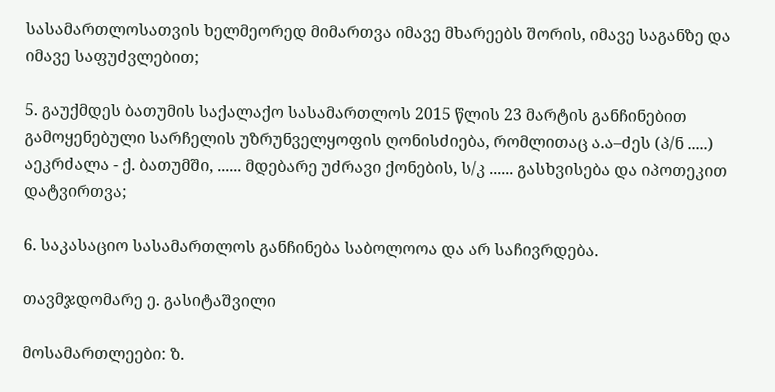სასამართლოსათვის ხელმეორედ მიმართვა იმავე მხარეებს შორის, იმავე საგანზე და იმავე საფუძვლებით;

5. გაუქმდეს ბათუმის საქალაქო სასამართლოს 2015 წლის 23 მარტის განჩინებით გამოყენებული სარჩელის უზრუნველყოფის ღონისძიება, რომლითაც ა.ა–ძეს (პ/ნ .....) აეკრძალა - ქ. ბათუმში, ...... მდებარე უძრავი ქონების, ს/კ ...... გასხვისება და იპოთეკით დატვირთვა;

6. საკასაციო სასამართლოს განჩინება საბოლოოა და არ საჩივრდება.

თავმჯდომარე ე. გასიტაშვილი

მოსამართლეები: ზ.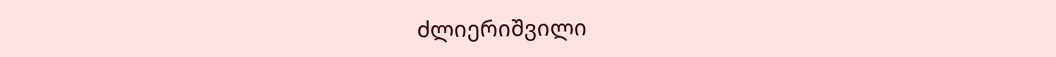ძლიერიშვილი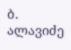ბ. ალავიძე